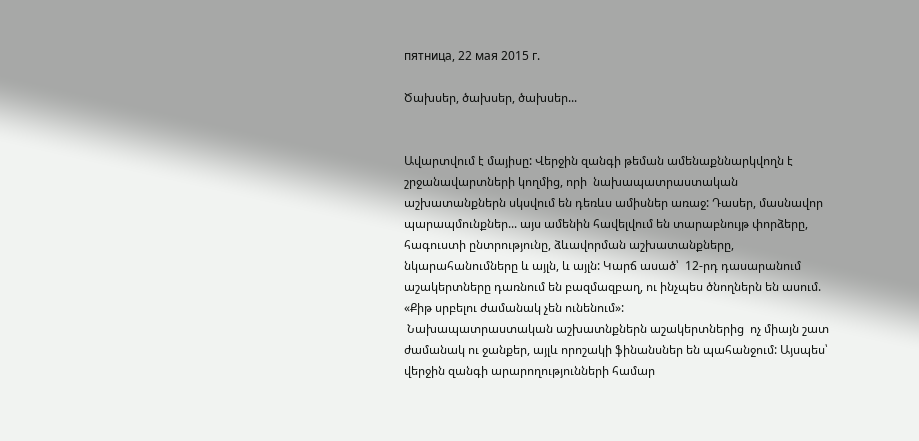пятница, 22 мая 2015 г.

Ծախսեր, ծախսեր, ծախսեր...


Ավարտվում է մայիսը: Վերջին զանգի թեման ամենաքննարկվողն է շրջանավարտների կողմից, որի  նախապատրաստական աշխատանքներն սկսվում են դեռևս ամիսներ առաջ: Դասեր, մասնավոր պարապմունքներ... այս ամենին հավելվում են տարաբնույթ փորձերը, հագուստի ընտրությունը, ձևավորման աշխատանքները, նկարահանումները և այլն, և այլն: Կարճ ասած՝  12-րդ դասարանում աշակերտները դառնում են բազմազբաղ, ու ինչպես ծնողներն են ասում. «Քիթ սրբելու ժամանակ չեն ունենում»:
 Նախապատրաստական աշխատնքներն աշակերտներից  ոչ միայն շատ ժամանակ ու ջանքեր, այլև որոշակի ֆինանսներ են պահանջում: Այսպես՝ վերջին զանգի արարողությունների համար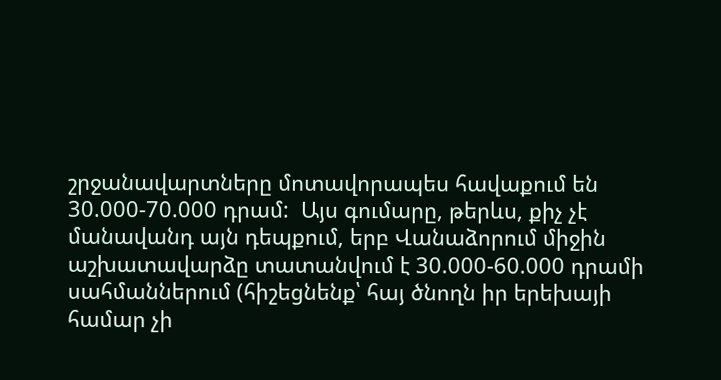շրջանավարտները մոտավորապես հավաքում են 30.000-70.000 դրամ:  Այս գումարը, թերևս, քիչ չէ մանավանդ այն դեպքում, երբ Վանաձորում միջին աշխատավարձը տատանվում է 30.000-60.000 դրամի սահմաններում (հիշեցնենք՝ հայ ծնողն իր երեխայի համար չի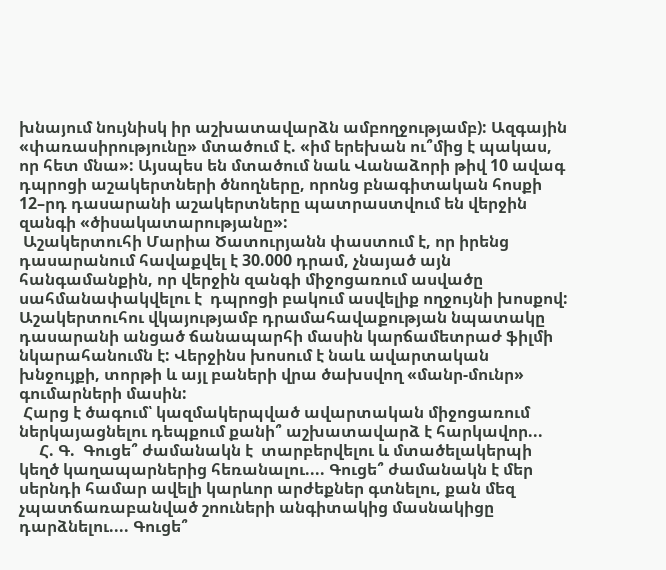խնայում նույնիսկ իր աշխատավարձն ամբողջությամբ): Ազգային «փառասիրությունը» մտածում է. «իմ երեխան ու՞մից է պակաս, որ հետ մնա»: Այսպես են մտածում նաև Վանաձորի թիվ 10 ավագ դպրոցի աշակերտների ծնողները, որոնց բնագիտական հոսքի 12–րդ դասարանի աշակերտները պատրաստվում են վերջին զանգի «ծիսակատարությանը»:
 Աշակերտուհի Մարիա Ծատուրյանն փաստում է, որ իրենց դասարանում հավաքվել է 30.000 դրամ, չնայած այն հանգամանքին, որ վերջին զանգի միջոցառում ասվածը սահմանափակվելու է  դպրոցի բակում ասվելիք ողջույնի խոսքով: Աշակերտուհու վկայությամբ դրամահավաքության նպատակը դասարանի անցած ճանապարհի մասին կարճամետրաժ ֆիլմի նկարահանումն է: Վերջինս խոսում է նաև ավարտական խնջույքի, տորթի և այլ բաների վրա ծախսվող «մանր-մունր» գումարների մասին:
 Հարց է ծագում՝ կազմակերպված ավարտական միջոցառում ներկայացնելու դեպքում քանի՞ աշխատավարձ է հարկավոր...
     Հ. Գ.  Գուցե՞ ժամանակն է  տարբերվելու և մտածելակերպի կեղծ կաղապարներից հեռանալու.... Գուցե՞ ժամանակն է մեր սերնդի համար ավելի կարևոր արժեքներ գտնելու, քան մեզ չպատճառաբանված շոուների անգիտակից մասնակիցը դարձնելու.... Գուցե՞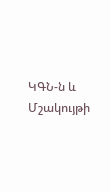ԿԳՆ-ն և Մշակույթի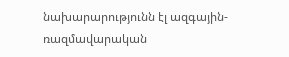նախարարությունն էլ ազգային-ռազմավարական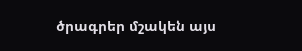ծրագրեր մշակեն այս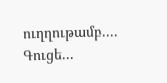ուղղութամբ.... Գուցե...